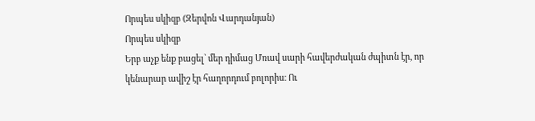Որպես սկիզբ (Զերվոն Վարդանյան)
Որպես սկիզբ
Երբ աչք ենք բացել` մեր դիմաց Մռավ սարի հավերժական ժպիտն էր, որ կենարար ավիշ էր հաղորդում բոլորիս։ Ու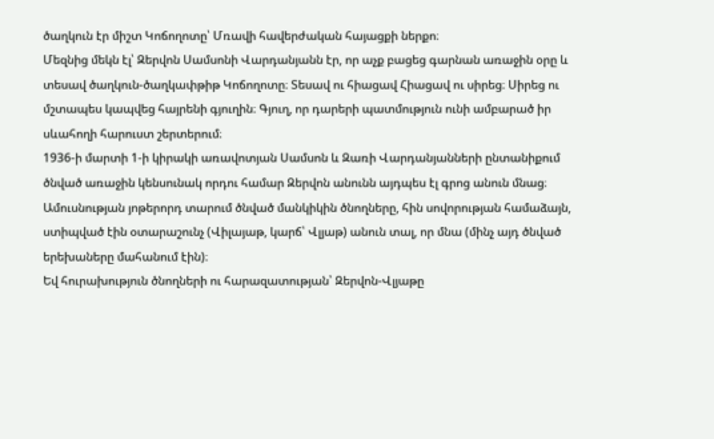ծաղկուն էր միշտ Կոճողոտը՝ Մռավի հավերժական հայացքի ներքո։
Մեզնից մեկն էլ՝ Զերվոն Սամսոնի Վարդանյանն էր, որ աչք բացեց գարնան առաջին օրը և տեսավ ծաղկուն-ծաղկափթիթ Կոճողոտը։ Տեսավ ու հիացավ Հիացավ ու սիրեց։ Սիրեց ու մշտապես կապվեց հայրենի գյուղին։ Գյուղ, որ դարերի պատմություն ունի ամբարած իր սևահողի հարուստ շերտերում։
1936-ի մարտի 1-ի կիրակի առավոտյան Սամսոն և Զառի Վարդանյանների ընտանիքում ծնված առաջին կենսունակ որդու համար Զերվոն անունն այդպես էլ գրոց անուն մնաց։ Ամուսնության յոթերորդ տարում ծնված մանկիկին ծնողները, հին սովորության համաձայն, ստիպված էին օտարաշունչ (Վիլայաթ, կարճ՝ Վլյաթ) անուն տալ, որ մնա (մինչ այդ ծնված երեխաները մահանում էին)։
Եվ հուրախություն ծնողների ու հարազատության՝ Զերվոն-Վլյաթը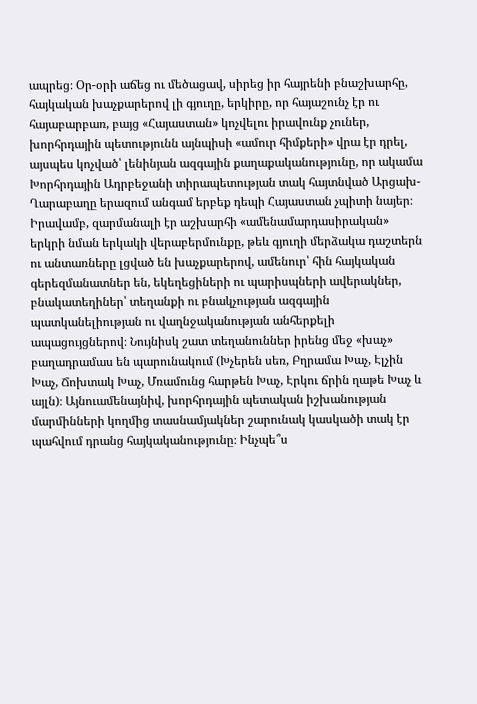ապրեց։ Օր-օրի աճեց ու մեծացավ, սիրեց իր հայրենի բնաշխարհը, հայկական խաչքարերով լի գյուղը, երկիրը, որ հայաշունչ էր ու հայաբարբառ, բայց «Հայաստան» կոչվելու իրավունք չուներ, խորհրդային պետությունն այնպիսի «ամուր հիմքերի» վրա էր դրել, այսպես կոչված՝ լենինյան ազգային քաղաքականությունը, որ ակամա Խորհրդային Ադրբեջանի տիրապետության տակ հայտնված Արցախ-Ղարաբաղը երազում անգամ երբեք դեպի Հայաստան չպիտի նայեր։
Իրավամբ, զարմանալի էր աշխարհի «ամենամարդասիրական» երկրի նման երկակի վերաբերմունքը, թեև գյուղի մերձակա դաշտերն ու անտառները լցված են խաչքարերով, ամենուր՝ հին հայկական գերեզմանատներ են, եկեղեցիների ու պարիսպների ավերակներ, բնակատեղիներ՝ տեղանքի ու բնակչության ազգային պատկանելիության ու վաղնջականության անհերքելի ապացույցներով։ Նույնիսկ շատ տեղանուններ իրենց մեջ «խաչ» բաղադրամաս են պարունակում (Խչերեն սեռ, Բղրամա Խաչ, Էլչին Խաչ, Ճոխտակ Խաչ, Մռամունց հարթեն Խաչ, Էրկու ճրին ղաթե Խաչ և այլն)։ Այնուամենայնիվ, խորհրդային պետական իշխանության մարմինների կողմից տասնամյակներ շարունակ կասկածի տակ էր պահվում դրանց հայկականությունը։ Ինչպե՞ս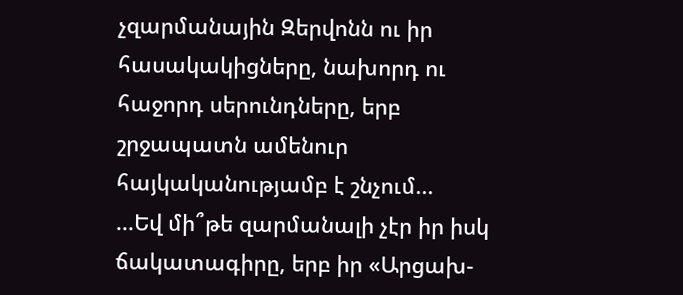չզարմանային Զերվոնն ու իր հասակակիցները, նախորդ ու հաջորդ սերունդները, երբ շրջապատն ամենուր հայկականությամբ է շնչում...
...Եվ մի՞թե զարմանալի չէր իր իսկ ճակատագիրը, երբ իր «Արցախ-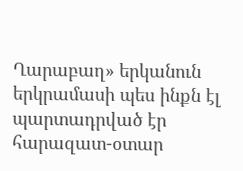Ղարաբաղ» երկանուն երկրամասի պես ինքն էլ պարտադրված էր հարազատ-օտար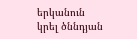երկանուն կրել ծննդյան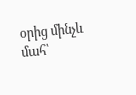օրից մինչև մահ՝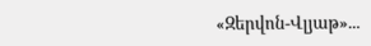«Զերվոն-Վլյաթ»...